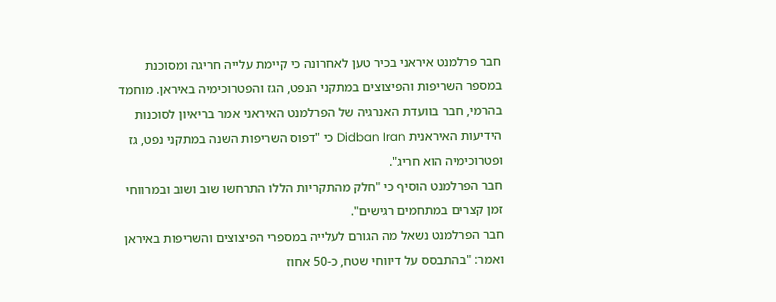חבר פרלמנט איראני בכיר טען לאחרונה כי קיימת עלייה חריגה ומסוכנת במספר השריפות והפיצוצים במתקני הנפט, הגז והפטרוכימיה באיראן. מוחמד בהרמי, חבר בוועדת האנרגיה של הפרלמנט האיראני אמר בריאיון לסוכנות הידיעות האיראנית Didban Iran כי "דפוס השריפות השנה במתקני נפט, גז ופטרוכימיה הוא חריג".
חבר הפרלמנט הוסיף כי "חלק מהתקריות הללו התרחשו שוב ושוב ובמרווחי זמן קצרים במתחמים רגישים".
חבר הפרלמנט נשאל מה הגורם לעלייה במספרי הפיצוצים והשריפות באיראן ואמר: "בהתבסס על דיווחי שטח, כ-50 אחוז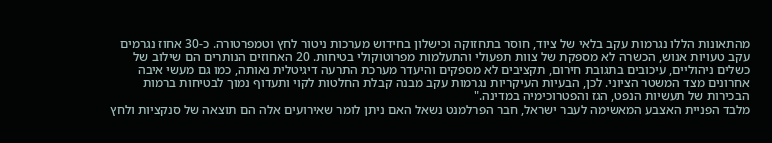מהתאונות הללו נגרמות עקב בלאי של ציוד, חוסר בתחזוקה וכישלון בחידוש מערכות ניטור לחץ וטמפרטורה. כ-30 אחוז נגרמים עקב טעויות אנוש, הכשרה לא מספקת של צוות תפעולי והתעלמות מפרוטוקולי בטיחות. 20 האחוזים הנותרים הם שילוב של כשלים ניהוליים, עיכובים בתגובת חירום, תקציבים לא מספקים והיעדר מערכת התרעה דיגיטלית נאותה, כמו גם מעשי איבה אחרונים מצד המשטר הציוני. לכן, הבעיות העיקריות נגרמות עקב מבנה קבלת החלטות לקוי ותעדוף נמוך לבטיחות ברמות הבכירות של תעשיות הנפט, הגז והפטרוכימיה במדינה."
מלבד הפניית האצבע המאשימה לעבר ישראל, חבר הפרלמנט נשאל האם ניתן לומר שאירועים אלה הם תוצאה של סנקציות ולחץ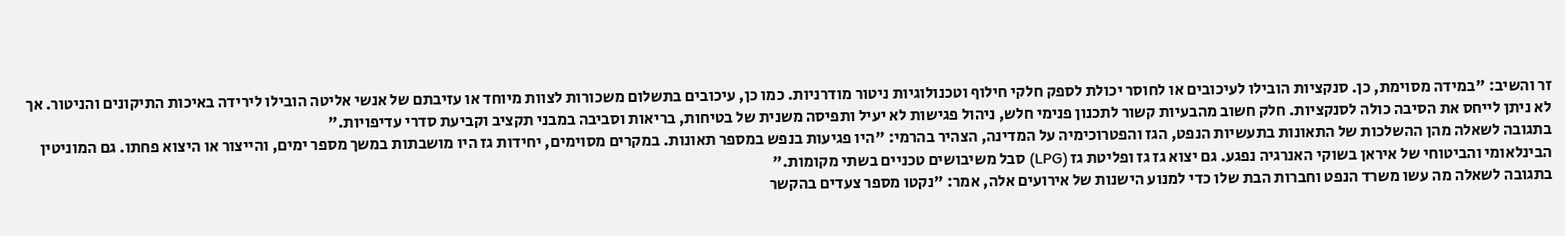זר והשיב: "במידה מסוימת, כן. סנקציות הובילו לעיכובים או לחוסר יכולת לספק חלקי חילוף וטכנולוגיות ניטור מודרניות. כמו כן, עיכובים בתשלום משכורות לצוות מיוחד או עזיבתם של אנשי אליטה הובילו לירידה באיכות התיקונים והניטור. אך לא ניתן לייחס את הסיבה כולה לסנקציות. חלק חשוב מהבעיות קשור לתכנון פנימי חלש, ניהול פגישות לא יעיל ותפיסה משנית של בטיחות, בריאות וסביבה במבני תקציב וקביעת סדרי עדיפויות."
בתגובה לשאלה מהן ההשלכות של התאונות בתעשיות הנפט, הגז והפטרוכימיה על המדינה, הצהיר בהרמי: "היו פגיעות בנפש במספר תאונות. במקרים מסוימים, יחידות גז היו מושבתות במשך מספר ימים, והייצור או היצוא פחתו. גם המוניטין הבינלאומי והביטוחי של איראן בשוקי האנרגיה נפגע. גם יצוא גז גז ופליטת גז (LPG) סבל משיבושים טכניים בשתי מקומות."
בתגובה לשאלה מה עשו משרד הנפט וחברות הבת שלו כדי למנוע הישנות של אירועים אלה, אמר: "נקטו מספר צעדים בהקשר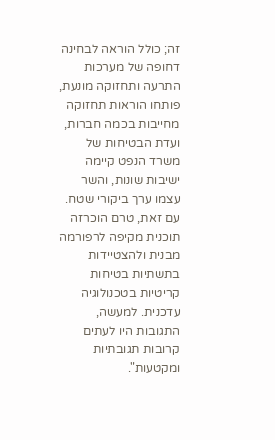זה; כולל הוראה לבחינה דחופה של מערכות התרעה ותחזוקה מונעת, פותחו הוראות תחזוקה מחייבות בכמה חברות, ועדת הבטיחות של משרד הנפט קיימה ישיבות שונות, והשר עצמו ערך ביקורי שטח. עם זאת, טרם הוכרזה תוכנית מקיפה לרפורמה מבנית ולהצטיידות בתשתיות בטיחות קריטיות בטכנולוגיה עדכנית. למעשה, התגובות היו לעתים קרובות תגובתיות ומקטעות".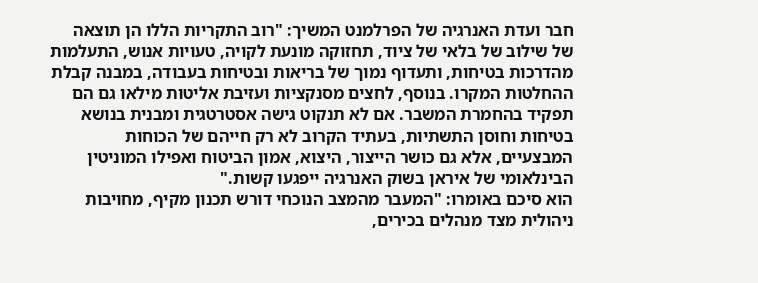חבר ועדת האנרגיה של הפרלמנט המשיך: "רוב התקריות הללו הן תוצאה של שילוב של בלאי של ציוד, תחזוקה מונעת לקויה, טעויות אנוש, התעלמות מהדרכות בטיחות, ותעדוף נמוך של בריאות ובטיחות בעבודה, במבנה קבלת ההחלטות המקרו. בנוסף, לחצים מסנקציות ועזיבת אליטות מילאו גם הם תפקיד בהחמרת המשבר. אם לא תנקוט גישה אסטרטגית ומבנית בנושא בטיחות וחוסן התשתיות, בעתיד הקרוב לא רק חייהם של הכוחות המבצעיים, אלא גם כושר הייצור, היצוא, אמון הביטוח ואפילו המוניטין הבינלאומי של איראן בשוק האנרגיה ייפגעו קשות."
הוא סיכם באומרו: "המעבר מהמצב הנוכחי דורש תכנון מקיף, מחויבות ניהולית מצד מנהלים בכירים,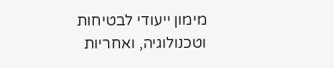מימון ייעודי לבטיחות וטכנולוגיה, ואחריות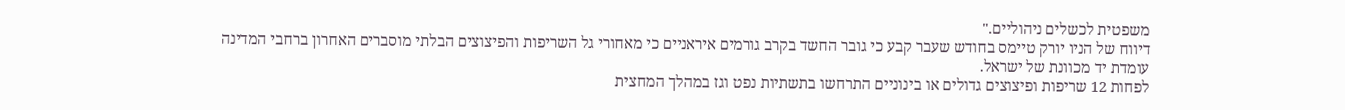משפטית לכשלים ניהוליים."
דיווח של הניו יורק טיימס בחודש שעבר קבע כי גובר החשד בקרב גורמים איראניים כי מאחורי גל השריפות והפיצוצים הבלתי מוסברים האחרון ברחבי המדינה עומדת יד מכוונת של ישראל.
לפחות 12 שריפות ופיצוצים גדולים או בינוניים התרחשו בתשתיות נפט וגז במהלך המחצית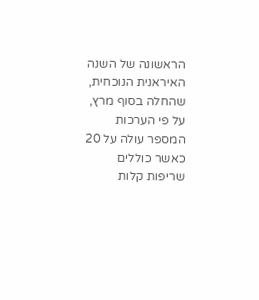הראשונה של השנה האיראנית הנוכחית, שהחלה בסוף מרץ, על פי הערכות המספר עולה על 20 כאשר כוללים שריפות קלות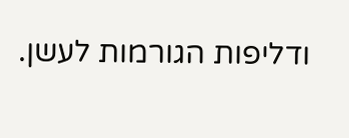ודליפות הגורמות לעשן.